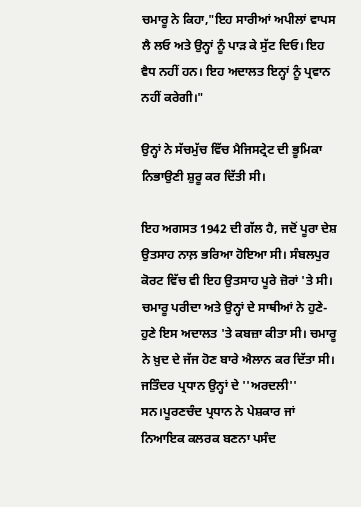ਚਮਾਰੂ ਨੇ ਕਿਹਾ,"ਇਹ ਸਾਰੀਆਂ ਅਪੀਲਾਂ ਵਾਪਸ ਲੈ ਲਓ ਅਤੇ ਉਨ੍ਹਾਂ ਨੂੰ ਪਾੜ ਕੇ ਸੁੱਟ ਦਿਓ। ਇਹ ਵੈਧ ਨਹੀਂ ਹਨ। ਇਹ ਅਦਾਲਤ ਇਨ੍ਹਾਂ ਨੂੰ ਪ੍ਰਵਾਨ ਨਹੀਂ ਕਰੇਗੀ।"

ਉਨ੍ਹਾਂ ਨੇ ਸੱਚਮੁੱਚ ਵਿੱਚ ਮੈਜਿਸਟ੍ਰੇਟ ਦੀ ਭੂਮਿਕਾ ਨਿਭਾਉਣੀ ਸ਼ੁਰੂ ਕਰ ਦਿੱਤੀ ਸੀ।

ਇਹ ਅਗਸਤ 1942 ਦੀ ਗੱਲ ਹੈ, ਜਦੋਂ ਪੂਰਾ ਦੇਸ਼ ਉਤਸਾਹ ਨਾਲ਼ ਭਰਿਆ ਹੋਇਆ ਸੀ। ਸੰਬਲਪੁਰ ਕੋਰਟ ਵਿੱਚ ਵੀ ਇਹ ਉਤਸਾਹ ਪੂਰੇ ਜ਼ੋਰਾਂ 'ਤੇ ਸੀ। ਚਮਾਰੂ ਪਰੀਦਾ ਅਤੇ ਉਨ੍ਹਾਂ ਦੇ ਸਾਥੀਆਂ ਨੇ ਹੁਣੇ-ਹੁਣੇ ਇਸ ਅਦਾਲਤ 'ਤੇ ਕਬਜ਼ਾ ਕੀਤਾ ਸੀ। ਚਮਾਰੂ ਨੇ ਖ਼ੁਦ ਦੇ ਜੱਜ ਹੋਣ ਬਾਰੇ ਐਲਾਨ ਕਰ ਦਿੱਤਾ ਸੀ। ਜਤਿੰਦਰ ਪ੍ਰਧਾਨ ਉਨ੍ਹਾਂ ਦੇ ''ਅਰਦਲੀ'' ਸਨ।ਪੂਰਣਚੰਦ ਪ੍ਰਧਾਨ ਨੇ ਪੇਸ਼ਕਾਰ ਜਾਂ ਨਿਆਇਕ ਕਲਰਕ ਬਣਨਾ ਪਸੰਦ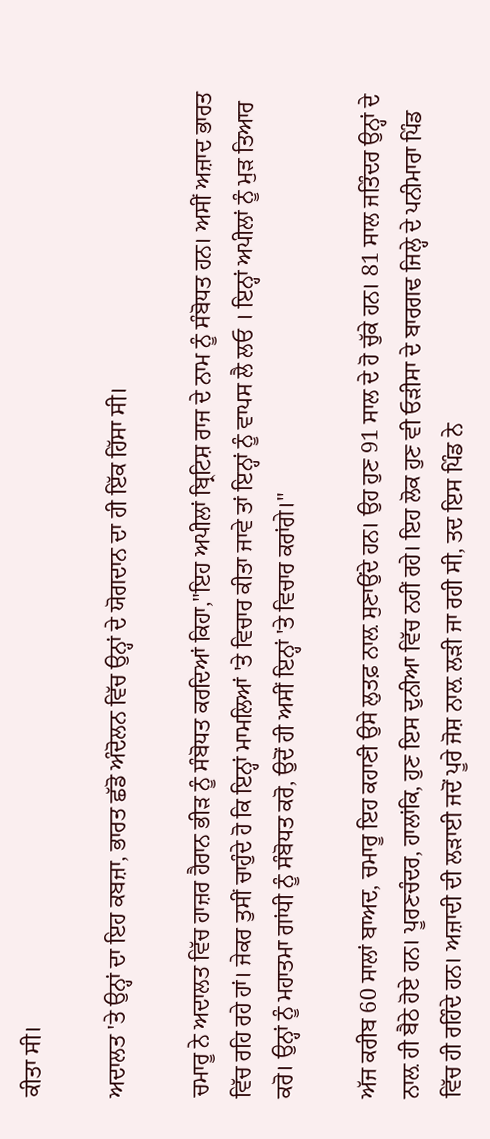ਕੀਤਾ ਸੀ।

ਅਦਾਲਤ 'ਤੇ ਉਨ੍ਹਾਂ ਦਾ ਇਹ ਕਬਜ਼ਾ, ਭਾਰਤ ਛੱਡੋ ਅੰਦੋਲਨ ਵਿੱਚ ਉਨ੍ਹਾਂ ਦੇ ਯੋਗਦਾਨ ਦਾ ਹੀ ਇੱਕ ਹਿੱਸਾ ਸੀ।

ਚਮਾਰੂ ਨੇ ਅਦਾਲਤ ਵਿੱਚ ਹਾਜ਼ਰ ਹੈਰਾਨ ਭੀੜ ਨੂੰ ਸੰਬੋਧਤ ਕਰਦਿਆਂ ਕਿਹਾ,"ਇਹ ਅਪੀਲਾਂ ਬ੍ਰਿਟਿਸ਼ ਰਾਜ ਦੇ ਨਾਮ ਨੂੰ ਸੰਬੋਧਤ ਹਨ। ਅਸੀਂ ਅਜ਼ਾਦ ਭਾਰਤ ਵਿੱਚ ਰਹਿ ਰਹੇ ਹਾਂ। ਜੇਕਰ ਤੁਸੀਂ ਚਾਹੁੰਦੇ ਹੋ ਕਿ ਇਨ੍ਹਾਂ ਮਾਮਲਿਆਂ 'ਤੇ ਵਿਚਾਰ ਕੀਤਾ ਜਾਵੇ ਤਾਂ ਇਨ੍ਹਾਂ ਨੂੰ ਵਾਪਸ ਲੈ ਲਓ । ਇਨ੍ਹਾਂ ਅਪੀਲਾਂ ਨੂੰ ਮੁੜ ਤਿਆਰ ਕਰੋ। ਉਨ੍ਹਾਂ ਨੂੰ ਮਹਾਤਮਾ ਗਾਂਧੀ ਨੂੰ ਸੰਬੋਧਤ ਕਰੋ, ਉਦੋਂ ਹੀ ਅਸੀਂ ਇਨ੍ਹਾਂ 'ਤੇ ਵਿਚਾਰ ਕਰਾਂਗੇ।"

ਅੱਜ ਕਰੀਬ 60 ਸਾਲਾਂ ਬਾਅਦ, ਚਮਾਰੂ ਇਹ ਕਹਾਣੀ ਉਸੇ ਲੁਤਫ਼ ਨਾਲ਼ ਸੁਣਾਉਂਦੇ ਹਨ। ਉਹ ਹੁਣ 91 ਸਾਲ ਦੇ ਹੋ ਚੁੱਕੇ ਹਨ। 81 ਸਾਲ ਜਤਿੰਦਰ ਉਨ੍ਹਾਂ ਦੇ ਨਾਲ਼ ਹੀ ਬੈਠੇ ਹੋਏ ਹਨ। ਪੂਰਣਚੰਦਰ, ਹਾਲਾਂਕਿ, ਹੁਣ ਇਸ ਦੁਨੀਆ ਵਿੱਚ ਨਹੀਂ ਰਹੇ। ਇਹ ਲੋਕ ਹੁਣ ਵੀ ਓੜੀਸਾ ਦੇ ਬਾਰਗਢ ਜਿਲ੍ਹੇ ਦੇ ਪਨੀਮਾਰਾ ਪਿੰਡ ਵਿੱਚ ਹੀ ਰਹਿੰਦੇ ਹਨ। ਅਜ਼ਾਦੀ ਦੀ ਲੜਾਈ ਜਦੋਂ ਪੂਰੇ ਜੋਸ਼ ਨਾਲ਼ ਲੜੀ ਜਾ ਰਹੀ ਸੀ, ਤਦ ਇਸ ਪਿੰਡ ਨੇ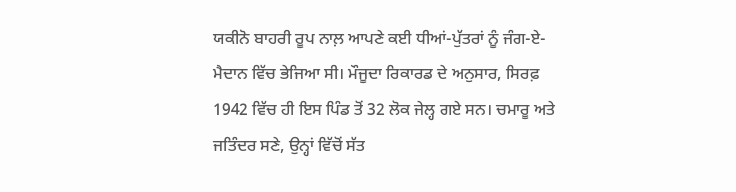ਯਕੀਨੋ ਬਾਹਰੀ ਰੂਪ ਨਾਲ਼ ਆਪਣੇ ਕਈ ਧੀਆਂ-ਪੁੱਤਰਾਂ ਨੂੰ ਜੰਗ-ਏ-ਮੈਦਾਨ ਵਿੱਚ ਭੇਜਿਆ ਸੀ। ਮੌਜੂਦਾ ਰਿਕਾਰਡ ਦੇ ਅਨੁਸਾਰ, ਸਿਰਫ਼ 1942 ਵਿੱਚ ਹੀ ਇਸ ਪਿੰਡ ਤੋਂ 32 ਲੋਕ ਜੇਲ੍ਹ ਗਏ ਸਨ। ਚਮਾਰੂ ਅਤੇ ਜਤਿੰਦਰ ਸਣੇ, ਉਨ੍ਹਾਂ ਵਿੱਚੋਂ ਸੱਤ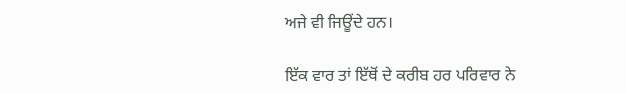ਅਜੇ ਵੀ ਜਿਊਂਦੇ ਹਨ।

ਇੱਕ ਵਾਰ ਤਾਂ ਇੱਥੋਂ ਦੇ ਕਰੀਬ ਹਰ ਪਰਿਵਾਰ ਨੇ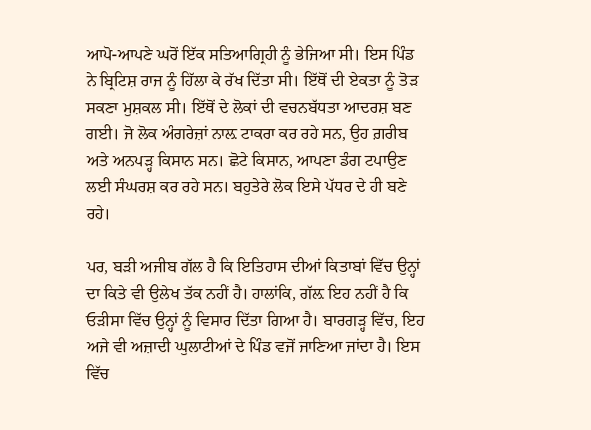ਆਪੋ-ਆਪਣੇ ਘਰੋਂ ਇੱਕ ਸਤਿਆਗ੍ਰਿਹੀ ਨੂੰ ਭੇਜਿਆ ਸੀ। ਇਸ ਪਿੰਡ ਨੇ ਬ੍ਰਿਟਿਸ਼ ਰਾਜ ਨੂੰ ਹਿੱਲਾ ਕੇ ਰੱਖ ਦਿੱਤਾ ਸੀ। ਇੱਥੋਂ ਦੀ ਏਕਤਾ ਨੂੰ ਤੋੜ ਸਕਣਾ ਮੁਸ਼ਕਲ ਸੀ। ਇੱਥੋਂ ਦੇ ਲੋਕਾਂ ਦੀ ਵਚਨਬੱਧਤਾ ਆਦਰਸ਼ ਬਣ ਗਈ। ਜੋ ਲੋਕ ਅੰਗਰੇਜ਼ਾਂ ਨਾਲ਼ ਟਾਕਰਾ ਕਰ ਰਹੇ ਸਨ, ਉਹ ਗ਼ਰੀਬ ਅਤੇ ਅਨਪੜ੍ਹ ਕਿਸਾਨ ਸਨ। ਛੋਟੇ ਕਿਸਾਨ, ਆਪਣਾ ਡੰਗ ਟਪਾਉਣ ਲਈ ਸੰਘਰਸ਼ ਕਰ ਰਹੇ ਸਨ। ਬਹੁਤੇਰੇ ਲੋਕ ਇਸੇ ਪੱਧਰ ਦੇ ਹੀ ਬਣੇ ਰਹੇ।

ਪਰ, ਬੜੀ ਅਜੀਬ ਗੱਲ ਹੈ ਕਿ ਇਤਿਹਾਸ ਦੀਆਂ ਕਿਤਾਬਾਂ ਵਿੱਚ ਉਨ੍ਹਾਂ ਦਾ ਕਿਤੇ ਵੀ ਉਲੇਖ ਤੱਕ ਨਹੀਂ ਹੈ। ਹਾਲਾਂਕਿ, ਗੱਲ਼ ਇਹ ਨਹੀਂ ਹੈ ਕਿ ਓੜੀਸਾ ਵਿੱਚ ਉਨ੍ਹਾਂ ਨੂੰ ਵਿਸਾਰ ਦਿੱਤਾ ਗਿਆ ਹੈ। ਬਾਰਗੜ੍ਹ ਵਿੱਚ, ਇਹ ਅਜੇ ਵੀ ਅਜ਼ਾਦੀ ਘੁਲਾਟੀਆਂ ਦੇ ਪਿੰਡ ਵਜੋਂ ਜਾਣਿਆ ਜਾਂਦਾ ਹੈ। ਇਸ ਵਿੱਚ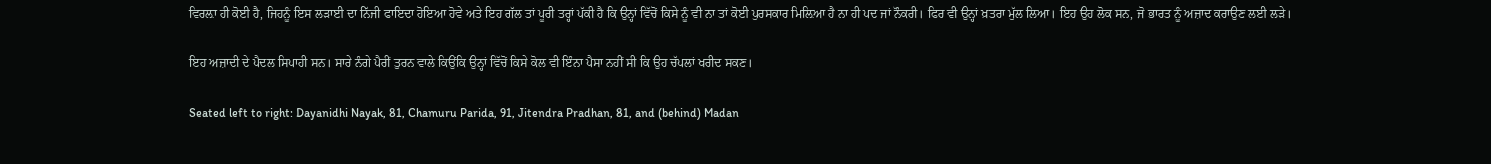ਵਿਰਲ਼ਾ ਹੀ ਕੋਈ ਹੈ, ਜਿਹਨੂੰ ਇਸ ਲੜਾਈ ਦਾ ਨਿੱਜੀ ਫਾਇਦਾ ਹੋਇਆ ਹੋਵੇ ਅਤੇ ਇਹ ਗੱਲ ਤਾਂ ਪੂਰੀ ਤਰ੍ਹਾਂ ਪੱਕੀ ਹੈ ਕਿ ਉਨ੍ਹਾਂ ਵਿੱਚੋਂ ਕਿਸੇ ਨੂੰ ਵੀ ਨਾ ਤਾਂ ਕੋਈ ਪੁਰਸਕਾਰ ਮਿਲ਼ਿਆ ਹੈ ਨਾ ਹੀ ਪਦ ਜਾਂ ਨੌਕਰੀ। ਫਿਰ ਵੀ ਉਨ੍ਹਾਂ ਖ਼ਤਰਾ ਮੁੱਲ ਲਿਆ। ਇਹ ਉਹ ਲੋਕ ਸਨ, ਜੋ ਭਾਰਤ ਨੂੰ ਅਜ਼ਾਦ ਕਰਾਉਣ ਲਈ ਲੜੇ।

ਇਹ ਅਜ਼ਾਦੀ ਦੇ ਪੈਦਲ ਸਿਪਾਹੀ ਸਨ। ਸਾਰੇ ਨੰਗੇ ਪੈਰੀਂ ਤੁਰਨ ਵਾਲੇ ਕਿਉਂਕਿ ਉਨ੍ਹਾਂ ਵਿੱਚੋਂ ਕਿਸੇ ਕੋਲ ਵੀ ਇੰਨਾ ਪੈਸਾ ਨਹੀਂ ਸੀ ਕਿ ਉਹ ਚੱਪਲਾਂ ਖਰੀਦ ਸਕਣ।

Seated left to right: Dayanidhi Nayak, 81, Chamuru Parida, 91, Jitendra Pradhan, 81, and (behind) Madan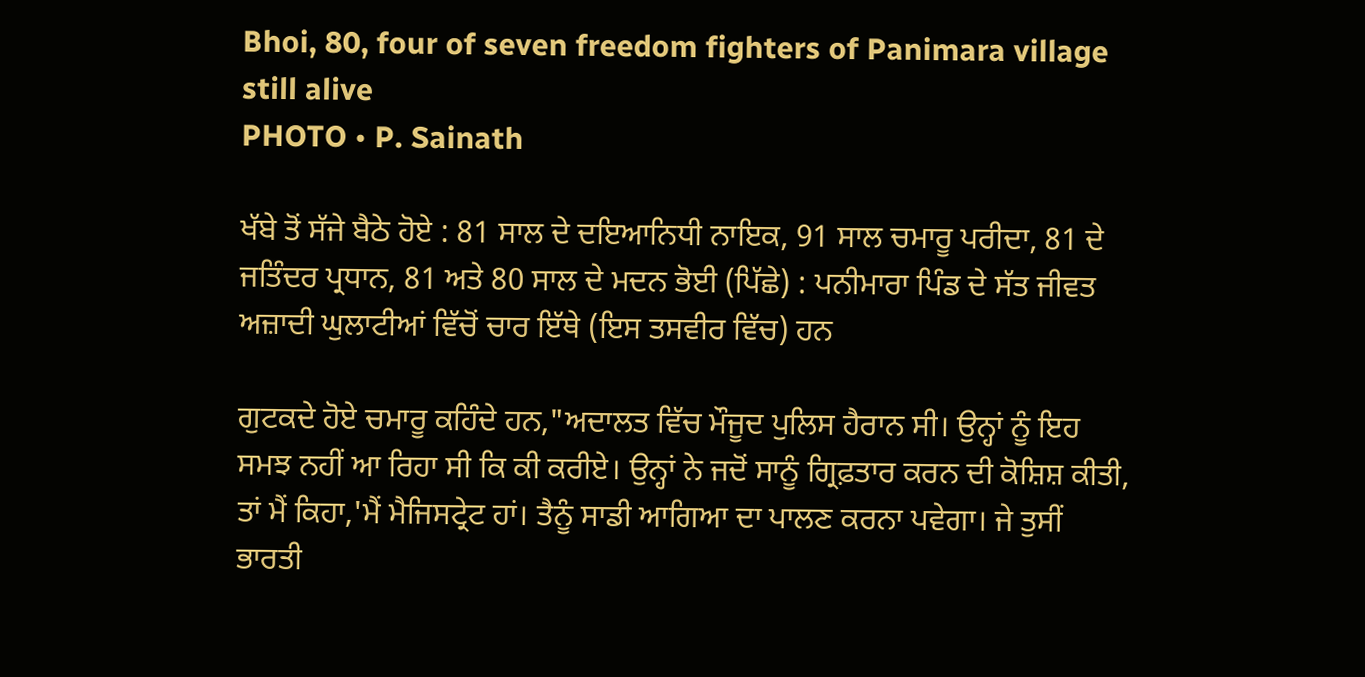Bhoi, 80, four of seven freedom fighters of Panimara village still alive
PHOTO • P. Sainath

ਖੱਬੇ ਤੋਂ ਸੱਜੇ ਬੈਠੇ ਹੋਏ : 81 ਸਾਲ ਦੇ ਦਇਆਨਿਧੀ ਨਾਇਕ, 91 ਸਾਲ ਚਮਾਰੂ ਪਰੀਦਾ, 81 ਦੇ ਜਤਿੰਦਰ ਪ੍ਰਧਾਨ, 81 ਅਤੇ 80 ਸਾਲ ਦੇ ਮਦਨ ਭੋਈ (ਪਿੱਛੇ) : ਪਨੀਮਾਰਾ ਪਿੰਡ ਦੇ ਸੱਤ ਜੀਵਤ ਅਜ਼ਾਦੀ ਘੁਲਾਟੀਆਂ ਵਿੱਚੋਂ ਚਾਰ ਇੱਥੇ (ਇਸ ਤਸਵੀਰ ਵਿੱਚ) ਹਨ

ਗੁਟਕਦੇ ਹੋਏ ਚਮਾਰੂ ਕਹਿੰਦੇ ਹਨ,"ਅਦਾਲਤ ਵਿੱਚ ਮੌਜੂਦ ਪੁਲਿਸ ਹੈਰਾਨ ਸੀ। ਉਨ੍ਹਾਂ ਨੂੰ ਇਹ ਸਮਝ ਨਹੀਂ ਆ ਰਿਹਾ ਸੀ ਕਿ ਕੀ ਕਰੀਏ। ਉਨ੍ਹਾਂ ਨੇ ਜਦੋਂ ਸਾਨੂੰ ਗ੍ਰਿਫ਼ਤਾਰ ਕਰਨ ਦੀ ਕੋਸ਼ਿਸ਼ ਕੀਤੀ, ਤਾਂ ਮੈਂ ਕਿਹਾ,'ਮੈਂ ਮੈਜਿਸਟ੍ਰੇਟ ਹਾਂ। ਤੈਨੂੰ ਸਾਡੀ ਆਗਿਆ ਦਾ ਪਾਲਣ ਕਰਨਾ ਪਵੇਗਾ। ਜੇ ਤੁਸੀਂ ਭਾਰਤੀ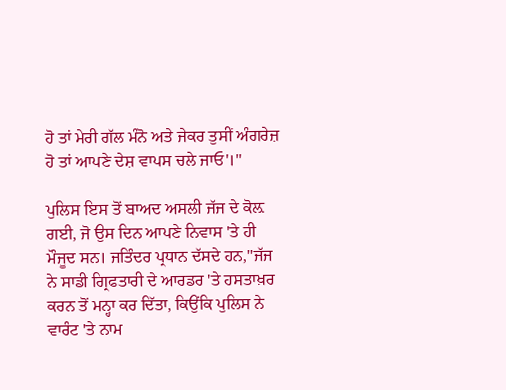ਹੋ ਤਾਂ ਮੇਰੀ ਗੱਲ ਮੰਨੋ ਅਤੇ ਜੇਕਰ ਤੁਸੀਂ ਅੰਗਰੇਜ਼ ਹੋ ਤਾਂ ਆਪਣੇ ਦੇਸ਼ ਵਾਪਸ ਚਲੇ ਜਾਓ'।"

ਪੁਲਿਸ ਇਸ ਤੋਂ ਬਾਅਦ ਅਸਲੀ ਜੱਜ ਦੇ ਕੋਲ਼  ਗਈ, ਜੋ ਉਸ ਦਿਨ ਆਪਣੇ ਨਿਵਾਸ 'ਤੇ ਹੀ ਮੌਜੂਦ ਸਨ। ਜਤਿੰਦਰ ਪ੍ਰਧਾਨ ਦੱਸਦੇ ਹਨ,''ਜੱਜ ਨੇ ਸਾਡੀ ਗ੍ਰਿਫਤਾਰੀ ਦੇ ਆਰਡਰ 'ਤੇ ਹਸਤਾਖ਼ਰ ਕਰਨ ਤੋਂ ਮਨ੍ਹਾ ਕਰ ਦਿੱਤਾ, ਕਿਉਂਕਿ ਪੁਲਿਸ ਨੇ ਵਾਰੰਟ 'ਤੇ ਨਾਮ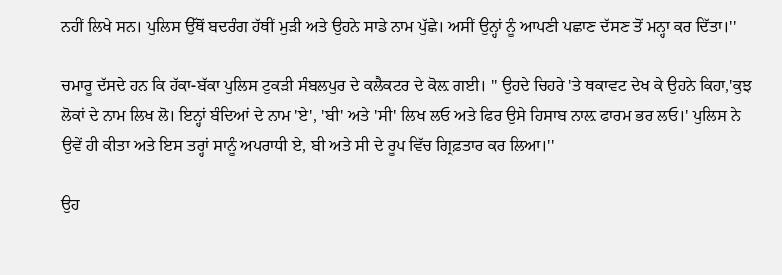ਨਹੀਂ ਲਿਖੇ ਸਨ। ਪੁਲਿਸ ਉੱਥੋਂ ਬਦਰੰਗ ਹੱਥੀਂ ਮੁੜੀ ਅਤੇ ਉਹਨੇ ਸਾਡੇ ਨਾਮ ਪੁੱਛੇ। ਅਸੀਂ ਉਨ੍ਹਾਂ ਨੂੰ ਆਪਣੀ ਪਛਾਣ ਦੱਸਣ ਤੋਂ ਮਨ੍ਹਾ ਕਰ ਦਿੱਤਾ।''

ਚਮਾਰੂ ਦੱਸਦੇ ਹਨ ਕਿ ਹੱਕਾ-ਬੱਕਾ ਪੁਲਿਸ ਟੁਕੜੀ ਸੰਬਲਪੁਰ ਦੇ ਕਲੈਕਟਰ ਦੇ ਕੋਲ਼ ਗਈ। '' ਉਹਦੇ ਚਿਹਰੇ 'ਤੇ ਥਕਾਵਟ ਦੇਖ ਕੇ ਉਹਨੇ ਕਿਹਾ,'ਕੁਝ ਲੋਕਾਂ ਦੇ ਨਾਮ ਲਿਖ ਲੋ। ਇਨ੍ਹਾਂ ਬੰਦਿਆਂ ਦੇ ਨਾਮ 'ਏ', 'ਬੀ' ਅਤੇ 'ਸੀ' ਲਿਖ ਲਓ ਅਤੇ ਫਿਰ ਉਸੇ ਹਿਸਾਬ ਨਾਲ਼ ਫਾਰਮ ਭਰ ਲਓ।' ਪੁਲਿਸ ਨੇ ਉਵੇਂ ਹੀ ਕੀਤਾ ਅਤੇ ਇਸ ਤਰ੍ਹਾਂ ਸਾਨੂੰ ਅਪਰਾਧੀ ਏ, ਬੀ ਅਤੇ ਸੀ ਦੇ ਰੂਪ ਵਿੱਚ ਗ੍ਰਿਫ਼ਤਾਰ ਕਰ ਲਿਆ।''

ਉਹ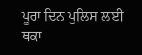ਪੂਰਾ ਦਿਨ ਪੁਲਿਸ ਲਈ ਥਕਾ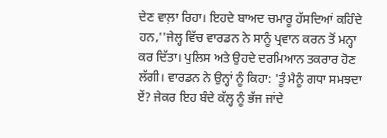ਦੇਣ ਵਾਲ਼ਾ ਰਿਹਾ। ਇਹਦੇ ਬਾਅਦ ਚਮਾਰੂ ਹੱਸਦਿਆਂ ਕਹਿੰਦੇ ਹਨ,''ਜੇਲ੍ਹ ਵਿੱਚ ਵਾਰਡਨ ਨੇ ਸਾਨੂੰ ਪ੍ਰਵਾਨ ਕਰਨ ਤੋਂ ਮਨ੍ਹਾ ਕਰ ਦਿੱਤਾ। ਪੁਲਿਸ ਅਤੇ ਉਹਦੇ ਦਰਮਿਆਨ ਤਕਰਾਰ ਹੋਣ ਲੱਗੀ। ਵਾਰਡਨ ਨੇ ਉਨ੍ਹਾਂ ਨੂੰ ਕਿਹਾ: 'ਤੂੰ ਮੈਨੂੰ ਗਧਾ ਸਮਝਦਾ ਏਂ? ਜੇਕਰ ਇਹ ਬੰਦੇ ਕੱਲ੍ਹ ਨੂੰ ਭੱਜ ਜਾਂਦੇ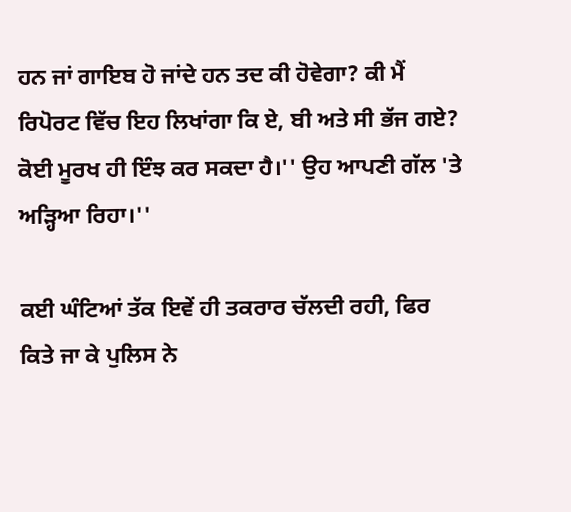ਹਨ ਜਾਂ ਗਾਇਬ ਹੋ ਜਾਂਦੇ ਹਨ ਤਦ ਕੀ ਹੋਵੇਗਾ? ਕੀ ਮੈਂ ਰਿਪੋਰਟ ਵਿੱਚ ਇਹ ਲਿਖਾਂਗਾ ਕਿ ਏ, ਬੀ ਅਤੇ ਸੀ ਭੱਜ ਗਏ? ਕੋਈ ਮੂਰਖ ਹੀ ਇੰਝ ਕਰ ਸਕਦਾ ਹੈ।'' ਉਹ ਆਪਣੀ ਗੱਲ 'ਤੇ ਅੜ੍ਹਿਆ ਰਿਹਾ।''

ਕਈ ਘੰਟਿਆਂ ਤੱਕ ਇਵੇਂ ਹੀ ਤਕਰਾਰ ਚੱਲਦੀ ਰਹੀ, ਫਿਰ ਕਿਤੇ ਜਾ ਕੇ ਪੁਲਿਸ ਨੇ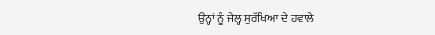ਉਨ੍ਹਾਂ ਨੂੰ ਜੇਲ੍ਹ ਸੁਰੱਖਿਆ ਦੇ ਹਵਾਲੇ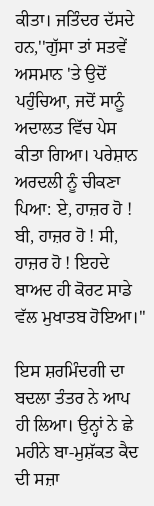ਕੀਤਾ। ਜਤਿੰਦਰ ਦੱਸਦੇ ਹਨ,''ਗੁੱਸਾ ਤਾਂ ਸਤਵੇਂ ਅਸਮਾਨ 'ਤੇ ਉਦੋਂ ਪਹੁੰਚਿਆ, ਜਦੋਂ ਸਾਨੂੰ ਅਦਾਲਤ ਵਿੱਚ ਪੇਸ ਕੀਤਾ ਗਿਆ। ਪਰੇਸ਼ਾਨ ਅਰਦਲੀ ਨੂੰ ਚੀਕਣਾ ਪਿਆ: ਏ, ਹਾਜ਼ਰ ਹੋ ! ਬੀ, ਹਾਜ਼ਰ ਹੋ ! ਸੀ, ਹਾਜ਼ਰ ਹੋ ! ਇਹਦੇ ਬਾਅਦ ਹੀ ਕੋਰਟ ਸਾਡੇ ਵੱਲ ਮੁਖਾਤਬ ਹੋਇਆ।''

ਇਸ ਸ਼ਰਮਿੰਦਗੀ ਦਾ ਬਦਲਾ ਤੰਤਰ ਨੇ ਆਪ ਹੀ ਲਿਆ। ਉਨ੍ਹਾਂ ਨੇ ਛੇ ਮਹੀਨੇ ਬਾ-ਮੁਸ਼ੱਕਤ ਕੈਦ ਦੀ ਸਜ਼ਾ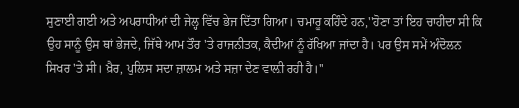ਸੁਣਾਈ ਗਈ ਅਤੇ ਅਪਰਾਧੀਆਂ ਦੀ ਜੇਲ੍ਹ ਵਿੱਚ ਭੇਜ ਦਿੱਤਾ ਗਿਆ। ਚਮਾਰੂ ਕਹਿੰਦੇ ਹਨ,''ਹੋਣਾ ਤਾਂ ਇਹ ਚਾਹੀਦਾ ਸੀ ਕਿ ਉਹ ਸਾਨੂੰ ਉਸ ਥਾਂ ਭੇਜਦੇ, ਜਿੱਥੇ ਆਮ ਤੌਰ 'ਤੇ ਰਾਜਨੀਤਕ, ਕੈਦੀਆਂ ਨੂੰ ਰੱਖਿਆ ਜਾਂਦਾ ਹੈ। ਪਰ ਉਸ ਸਮੇਂ ਅੰਦੋਲਨ ਸਿਖਰ 'ਤੇ ਸੀ। ਖ਼ੈਰ, ਪੁਲਿਸ ਸਦਾ ਜ਼ਾਲਮ ਅਤੇ ਸਜ਼ਾ ਦੇਣ ਵਾਲ਼ੀ ਰਹੀ ਹੈ।''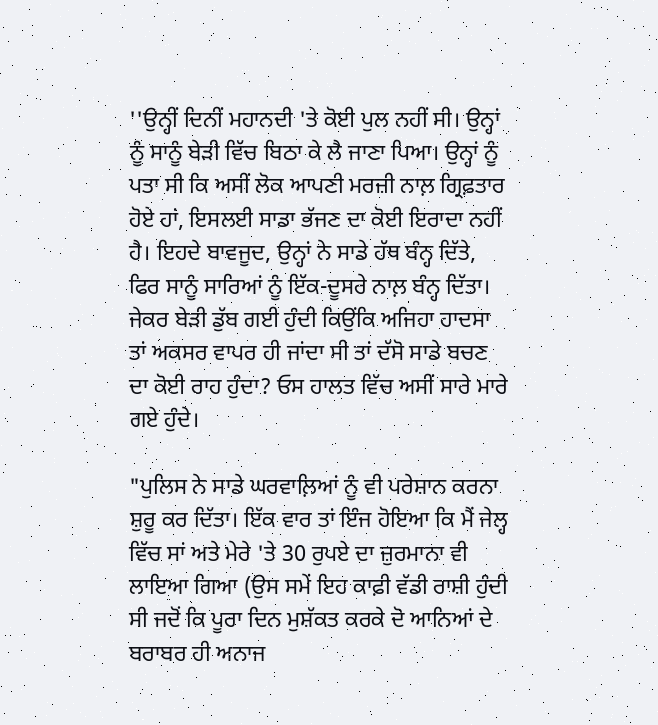''ਉਨ੍ਹੀਂ ਦਿਨੀਂ ਮਹਾਨਦੀ 'ਤੇ ਕੋਈ ਪੁਲ ਨਹੀਂ ਸੀ। ਉਨ੍ਹਾਂ ਨੂੰ ਸਾਨੂੰ ਬੇੜੀ ਵਿੱਚ ਬਿਠਾ ਕੇ ਲੈ ਜਾਣਾ ਪਿਆ। ਉਨ੍ਹਾਂ ਨੂੰ ਪਤਾ ਸੀ ਕਿ ਅਸੀਂ ਲੋਕ ਆਪਣੀ ਮਰਜ਼ੀ ਨਾਲ਼ ਗ੍ਰਿਫ਼ਤਾਰ ਹੋਏ ਹਾਂ, ਇਸਲਈ ਸਾਡਾ ਭੱਜਣ ਦਾ ਕੋਈ ਇਰਾਦਾ ਨਹੀਂ ਹੈ। ਇਹਦੇ ਬਾਵਜੂਦ, ਉਨ੍ਹਾਂ ਨੇ ਸਾਡੇ ਹੱਥ ਬੰਨ੍ਹ ਦਿੱਤੇ, ਫਿਰ ਸਾਨੂੰ ਸਾਰਿਆਂ ਨੂੰ ਇੱਕ-ਦੂਸਰੇ ਨਾਲ਼ ਬੰਨ੍ਹ ਦਿੱਤਾ। ਜੇਕਰ ਬੇੜੀ ਡੁੱਬ ਗਈ ਹੁੰਦੀ ਕਿਉਂਕਿ ਅਜਿਹਾ ਹਾਦਸਾ ਤਾਂ ਅਕਸਰ ਵਾਪਰ ਹੀ ਜਾਂਦਾ ਸੀ ਤਾਂ ਦੱਸੋ ਸਾਡੇ ਬਚਣ ਦਾ ਕੋਈ ਰਾਹ ਹੁੰਦਾ? ਓਸ ਹਾਲਤ ਵਿੱਚ ਅਸੀਂ ਸਾਰੇ ਮਾਰੇ ਗਏ ਹੁੰਦੇ।

"ਪੁਲਿਸ ਨੇ ਸਾਡੇ ਘਰਵਾਲ਼ਿਆਂ ਨੂੰ ਵੀ ਪਰੇਸ਼ਾਨ ਕਰਨਾ ਸ਼ੁਰੂ ਕਰ ਦਿੱਤਾ। ਇੱਕ ਵਾਰ ਤਾਂ ਇੰਜ ਹੋਇਆ ਕਿ ਮੈਂ ਜੇਲ੍ਹ ਵਿੱਚ ਸਾਂ ਅਤੇ ਮੇਰੇ 'ਤੇ 30 ਰੁਪਏ ਦਾ ਜ਼ੁਰਮਾਨਾ ਵੀ ਲਾਇਆ ਗਿਆ (ਉਸ ਸਮੇਂ ਇਹ ਕਾਫ਼ੀ ਵੱਡੀ ਰਾਸ਼ੀ ਹੁੰਦੀ ਸੀ ਜਦੋਂ ਕਿ ਪੂਰਾ ਦਿਨ ਮੁਸ਼ੱਕਤ ਕਰਕੇ ਦੋ ਆਨਿਆਂ ਦੇ ਬਰਾਬਰ ਹੀ ਅਨਾਜ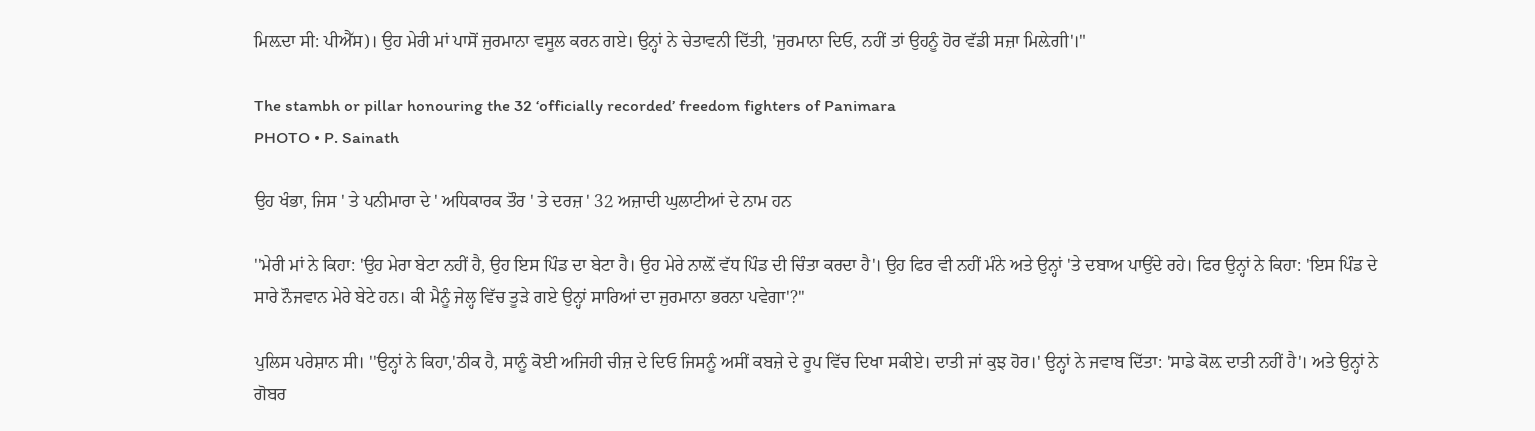ਮਿਲ਼ਦਾ ਸੀ: ਪੀਐੱਸ)। ਉਹ ਮੇਰੀ ਮਾਂ ਪਾਸੋਂ ਜੁਰਮਾਨਾ ਵਸੂਲ ਕਰਨ ਗਏ। ਉਨ੍ਹਾਂ ਨੇ ਚੇਤਾਵਨੀ ਦਿੱਤੀ, 'ਜੁਰਮਾਨਾ ਦਿਓ, ਨਹੀਂ ਤਾਂ ਉਹਨੂੰ ਹੋਰ ਵੱਡੀ ਸਜ਼ਾ ਮਿਲ਼ੇਗੀ'।"

The stambh or pillar honouring the 32 ‘officially recorded’ freedom fighters of Panimara
PHOTO • P. Sainath

ਉਹ ਖੰਭਾ, ਜਿਸ ' ਤੇ ਪਨੀਮਾਰਾ ਦੇ ' ਅਧਿਕਾਰਕ ਤੌਰ ' ਤੇ ਦਰਜ਼ ' 32 ਅਜ਼ਾਦੀ ਘੁਲਾਟੀਆਂ ਦੇ ਨਾਮ ਹਨ

''ਮੇਰੀ ਮਾਂ ਨੇ ਕਿਹਾ: 'ਉਹ ਮੇਰਾ ਬੇਟਾ ਨਹੀਂ ਹੈ, ਉਹ ਇਸ ਪਿੰਡ ਦਾ ਬੇਟਾ ਹੈ। ਉਹ ਮੇਰੇ ਨਾਲ਼ੋਂ ਵੱਧ ਪਿੰਡ ਦੀ ਚਿੰਤਾ ਕਰਦਾ ਹੈ'। ਉਹ ਫਿਰ ਵੀ ਨਹੀਂ ਮੰਨੇ ਅਤੇ ਉਨ੍ਹਾਂ 'ਤੇ ਦਬਾਅ ਪਾਉਂਦੇ ਰਹੇ। ਫਿਰ ਉਨ੍ਹਾਂ ਨੇ ਕਿਹਾ: 'ਇਸ ਪਿੰਡ ਦੇ ਸਾਰੇ ਨੌਜਵਾਨ ਮੇਰੇ ਬੇਟੇ ਹਨ। ਕੀ ਮੈਨੂੰ ਜੇਲ੍ਹ ਵਿੱਚ ਤੂੜੇ ਗਏ ਉਨ੍ਹਾਂ ਸਾਰਿਆਂ ਦਾ ਜੁਰਮਾਨਾ ਭਰਨਾ ਪਵੇਗਾ'?''

ਪੁਲਿਸ ਪਰੇਸ਼ਾਨ ਸੀ। ''ਉਨ੍ਹਾਂ ਨੇ ਕਿਹਾ,'ਠੀਕ ਹੈ, ਸਾਨੂੰ ਕੋਈ ਅਜਿਹੀ ਚੀਜ਼ ਦੇ ਦਿਓ ਜਿਸਨੂੰ ਅਸੀਂ ਕਬਜ਼ੇ ਦੇ ਰੂਪ ਵਿੱਚ ਦਿਖਾ ਸਕੀਏ। ਦਾਤੀ ਜਾਂ ਕੁਝ ਹੋਰ।' ਉਨ੍ਹਾਂ ਨੇ ਜਵਾਬ ਦਿੱਤਾ: 'ਸਾਡੇ ਕੋਲ਼ ਦਾਤੀ ਨਹੀਂ ਹੈ'। ਅਤੇ ਉਨ੍ਹਾਂ ਨੇ ਗੋਬਰ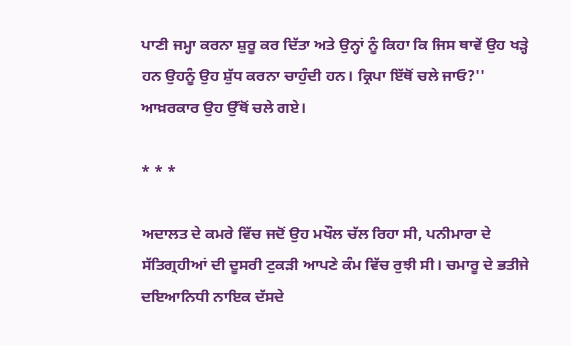ਪਾਣੀ ਜਮ੍ਹਾ ਕਰਨਾ ਸ਼ੁਰੂ ਕਰ ਦਿੱਤਾ ਅਤੇ ਉਨ੍ਹਾਂ ਨੂੰ ਕਿਹਾ ਕਿ ਜਿਸ ਥਾਵੇਂ ਉਹ ਖੜ੍ਹੇ ਹਨ ਉਹਨੂੰ ਉਹ ਸ਼ੁੱਧ ਕਰਨਾ ਚਾਹੁੰਦੀ ਹਨ। ਕ੍ਰਿਪਾ ਇੱਥੋਂ ਚਲੇ ਜਾਓ?'' ਆਖ਼ਰਕਾਰ ਉਹ ਉੱਥੋਂ ਚਲੇ ਗਏ।

* * *

ਅਦਾਲਤ ਦੇ ਕਮਰੇ ਵਿੱਚ ਜਦੋਂ ਉਹ ਮਖੌਲ ਚੱਲ ਰਿਹਾ ਸੀ, ਪਨੀਮਾਰਾ ਦੇ ਸੱਤਿਗ੍ਰਹੀਆਂ ਦੀ ਦੂਸਰੀ ਟੁਕੜੀ ਆਪਣੇ ਕੰਮ ਵਿੱਚ ਰੁਝੀ ਸੀ। ਚਮਾਰੂ ਦੇ ਭਤੀਜੇ ਦਇਆਨਿਧੀ ਨਾਇਕ ਦੱਸਦੇ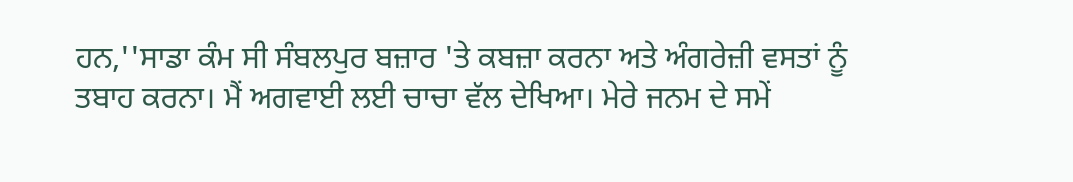ਹਨ,''ਸਾਡਾ ਕੰਮ ਸੀ ਸੰਬਲਪੁਰ ਬਜ਼ਾਰ 'ਤੇ ਕਬਜ਼ਾ ਕਰਨਾ ਅਤੇ ਅੰਗਰੇਜ਼ੀ ਵਸਤਾਂ ਨੂੰ ਤਬਾਹ ਕਰਨਾ। ਮੈਂ ਅਗਵਾਈ ਲਈ ਚਾਚਾ ਵੱਲ ਦੇਖਿਆ। ਮੇਰੇ ਜਨਮ ਦੇ ਸਮੇਂ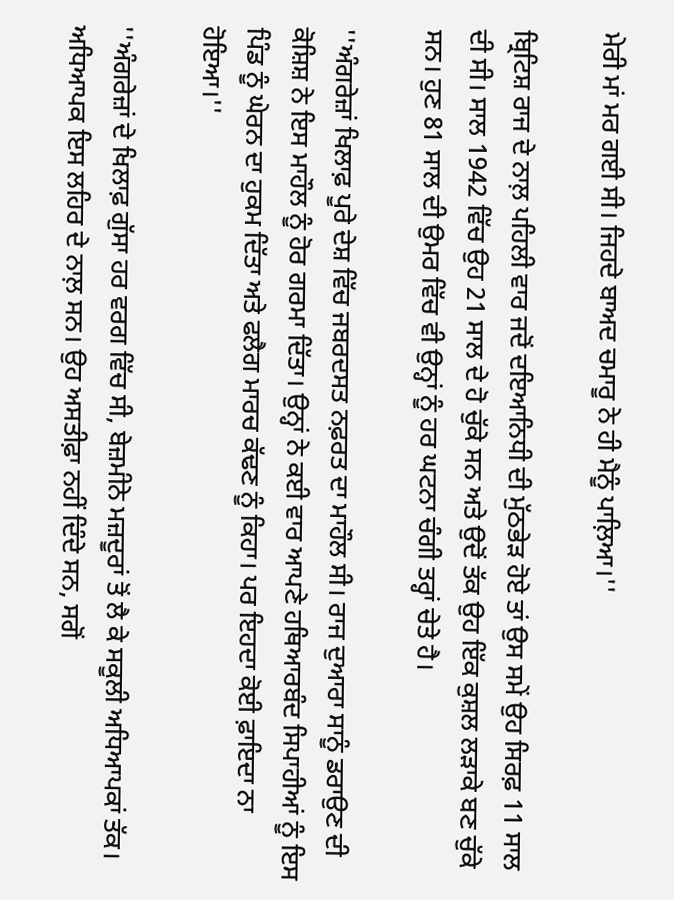ਮੇਰੀ ਮਾਂ ਮਰ ਗਈ ਸੀ। ਜਿਹਦੇ ਬਾਅਦ ਚਮਾਰੂ ਨੇ ਹੀ ਮੈਨੂੰ ਪਾਲ਼ਿਆ।''

ਬ੍ਰਿਟਿਸ਼ ਰਾਜ ਦੇ ਨਾਲ਼ ਪਹਿਲੀ ਵਾਰ ਜਦੋਂ ਦਇਆਨਿਧੀ ਦੀ ਮੁੱਠਭੇੜ ਹੋਏ ਤਾਂ ਉਸ ਸਮੇਂ ਉਹ ਸਿਰਫ਼ 11 ਸਾਲ ਦੀ ਸੀ। ਸਾਲ 1942 ਵਿੱਚ ਉਹ 21 ਸਾਲ ਦੇ ਹੋ ਚੁੱਕੇ ਸਨ ਅਤੇ ਉਦੋਂ ਤੱਕ ਉਹ ਇੱਕ ਕੁਸ਼ਲ ਲੜਾਕੇ ਬਣ ਚੁੱਕੇ ਸਨ। ਹੁਣ 81 ਸਾਲ ਦੀ ਉਮਰ ਵਿੱਚ ਵੀ ਉਨ੍ਹਾਂ ਨੂੰ ਹਰ ਘਟਨਾ ਚੰਗੀ ਤਰ੍ਹਾਂ ਚੇਤੇ ਹੈ।

''ਅੰਗਰੇਜ਼ਾਂ ਖਿਲਾਫ਼ ਪੂਰੇ ਦੇਸ਼ ਵਿੱਚ ਜਬਰਦਸਤ ਨਫ਼ਰਤ ਦਾ ਮਾਹੌਲ ਸੀ। ਰਾਜ ਦੁਆਰਾ ਸਾਨੂੰ ਡਰਾਉਣ ਦੀ ਕੋਸ਼ਿਸ਼ ਨੇ ਇਸ ਮਾਹੌਲ ਨੂੰ ਹੋਰ ਗਰਮਾ ਦਿੱਤਾ। ਉਨ੍ਹਾਂ ਨੇ ਕਈ ਵਾਰ ਆਪਣੇ ਹਥਿਆਰਬੰਦ ਸਿਪਾਹੀਆਂ ਨੂੰ ਇਸ ਪਿੰਡ ਨੂੰ ਘੇਰਨ ਦਾ ਹੁਕਮ ਦਿੱਤਾ ਅਤੇ ਫਲੈਗ ਮਾਰਚ ਕੱਢਣ ਨੂੰ ਕਿਹਾ। ਪਰ ਇਹਦਾ ਕੋਈ ਫ਼ਾਇਦਾ ਨਾ ਹੋਇਆ।''

''ਅੰਗਰੇਜ਼ਾਂ ਦੇ ਖਿਲਾਫ਼ ਗੁੱਸਾ ਹਰ ਵਰਗ ਵਿੱਚ ਸੀ, ਬੇਜ਼ਮੀਨੇ ਮਜ਼ਦੂਰਾਂ ਤੋਂ ਲੈ ਕੇ ਸਕੂਲੀ ਅਧਿਆਪਕਾਂ ਤੱਕ। ਅਧਿਆਪਕ ਇਸ ਲਹਿਰ ਦੇ ਨਾਲ਼ ਸਨ। ਉਹ ਅਸਤੀਫ਼ਾ ਨਹੀਂ ਦਿੰਦੇ ਸਨ, ਸਗੋਂ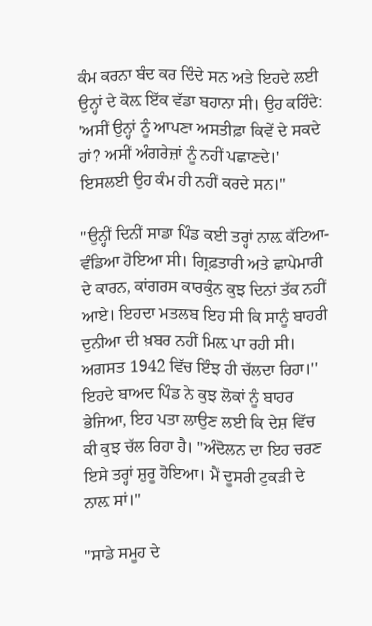ਕੰਮ ਕਰਨਾ ਬੰਦ ਕਰ ਦਿੰਦੇ ਸਨ ਅਤੇ ਇਹਦੇ ਲਈ ਉਨ੍ਹਾਂ ਦੇ ਕੋਲ਼ ਇੱਕ ਵੱਡਾ ਬਹਾਨਾ ਸੀ। ਉਹ ਕਹਿੰਦੇ: 'ਅਸੀਂ ਉਨ੍ਹਾਂ ਨੂੰ ਆਪਣਾ ਅਸਤੀਫ਼ਾ ਕਿਵੇਂ ਦੇ ਸਕਦੇ ਹਾਂ? ਅਸੀਂ ਅੰਗਰੇਜ਼ਾਂ ਨੂੰ ਨਹੀਂ ਪਛਾਣਦੇ।' ਇਸਲਈ ਉਹ ਕੰਮ ਹੀ ਨਹੀਂ ਕਰਦੇ ਸਨ।''

''ਉਨ੍ਹੀਂ ਦਿਨੀਂ ਸਾਡਾ ਪਿੰਡ ਕਈ ਤਰ੍ਹਾਂ ਨਾਲ਼ ਕੱਟਿਆ-ਵੰਡਿਆ ਹੋਇਆ ਸੀ। ਗ੍ਰਿਫ਼ਤਾਰੀ ਅਤੇ ਛਾਪੇਮਾਰੀ ਦੇ ਕਾਰਨ, ਕਾਂਗਰਸ ਕਾਰਕੁੰਨ ਕੁਝ ਦਿਨਾਂ ਤੱਕ ਨਹੀਂ ਆਏ। ਇਹਦਾ ਮਤਲਬ ਇਹ ਸੀ ਕਿ ਸਾਨੂੰ ਬਾਹਰੀ ਦੁਨੀਆ ਦੀ ਖ਼ਬਰ ਨਹੀਂ ਮਿਲ਼ ਪਾ ਰਹੀ ਸੀ। ਅਗਸਤ 1942 ਵਿੱਚ ਇੰਝ ਹੀ ਚੱਲਦਾ ਰਿਹਾ।'' ਇਹਦੇ ਬਾਅਦ ਪਿੰਡ ਨੇ ਕੁਝ ਲੋਕਾਂ ਨੂੰ ਬਾਹਰ ਭੇਜਿਆ, ਇਹ ਪਤਾ ਲਾਉਣ ਲਈ ਕਿ ਦੇਸ਼ ਵਿੱਚ ਕੀ ਕੁਝ ਚੱਲ ਰਿਹਾ ਹੈ। ''ਅੰਦੋਲਨ ਦਾ ਇਹ ਚਰਣ ਇਸੇ ਤਰ੍ਹਾਂ ਸ਼ੁਰੂ ਹੋਇਆ। ਮੈਂ ਦੂਸਰੀ ਟੁਕੜੀ ਦੇ ਨਾਲ਼ ਸਾਂ।''

''ਸਾਡੇ ਸਮੂਹ ਦੇ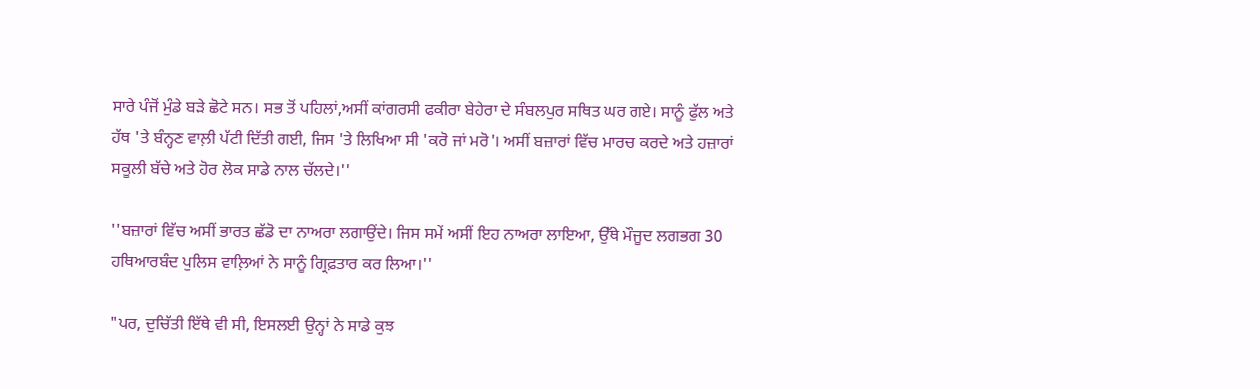ਸਾਰੇ ਪੰਜੋਂ ਮੁੰਡੇ ਬੜੇ ਛੋਟੇ ਸਨ। ਸਭ ਤੋਂ ਪਹਿਲਾਂ,ਅਸੀਂ ਕਾਂਗਰਸੀ ਫਕੀਰਾ ਬੇਹੇਰਾ ਦੇ ਸੰਬਲਪੁਰ ਸਥਿਤ ਘਰ ਗਏ। ਸਾਨੂੰ ਫੁੱਲ ਅਤੇ ਹੱਥ 'ਤੇ ਬੰਨ੍ਹਣ ਵਾਲ਼ੀ ਪੱਟੀ ਦਿੱਤੀ ਗਈ, ਜਿਸ 'ਤੇ ਲਿਖਿਆ ਸੀ 'ਕਰੋ ਜਾਂ ਮਰੋ'। ਅਸੀਂ ਬਜ਼ਾਰਾਂ ਵਿੱਚ ਮਾਰਚ ਕਰਦੇ ਅਤੇ ਹਜ਼ਾਰਾਂ ਸਕੂਲੀ ਬੱਚੇ ਅਤੇ ਹੋਰ ਲੋਕ ਸਾਡੇ ਨਾਲ ਚੱਲਦੇ।''

''ਬਜ਼ਾਰਾਂ ਵਿੱਚ ਅਸੀਂ ਭਾਰਤ ਛੱਡੋ ਦਾ ਨਾਅਰਾ ਲਗਾਉਂਦੇ। ਜਿਸ ਸਮੇਂ ਅਸੀਂ ਇਹ ਨਾਅਰਾ ਲਾਇਆ, ਉੱਥੇ ਮੌਜੂਦ ਲਗਭਗ 30 ਹਥਿਆਰਬੰਦ ਪੁਲਿਸ ਵਾਲ਼ਿਆਂ ਨੇ ਸਾਨੂੰ ਗ੍ਰਿਫ਼ਤਾਰ ਕਰ ਲਿਆ।''

"ਪਰ, ਦੁਚਿੱਤੀ ਇੱਥੇ ਵੀ ਸੀ, ਇਸਲਈ ਉਨ੍ਹਾਂ ਨੇ ਸਾਡੇ ਕੁਝ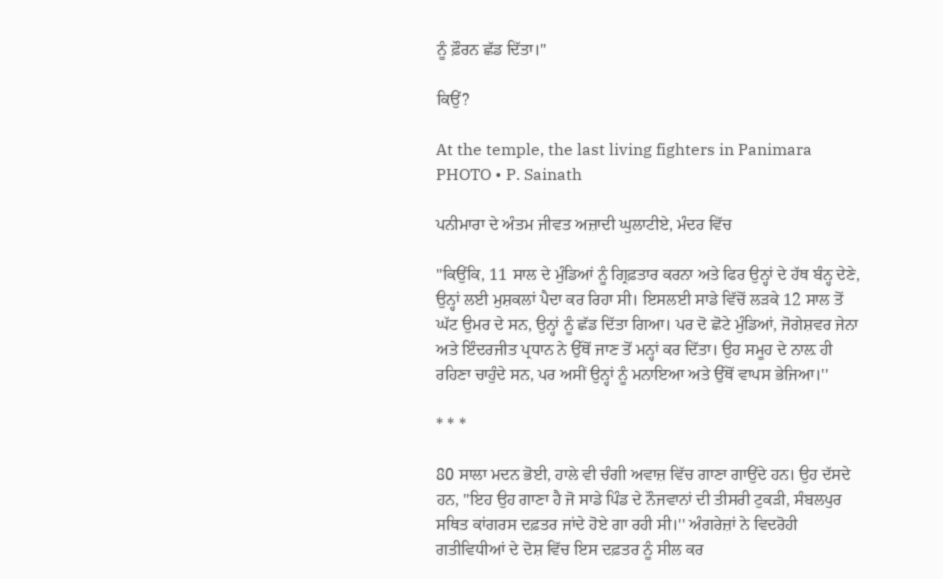ਨੂੰ ਫ਼ੌਰਨ ਛੱਡ ਦਿੱਤਾ।"

ਕਿਉਂ?

At the temple, the last living fighters in Panimara
PHOTO • P. Sainath

ਪਨੀਮਾਰਾ ਦੇ ਅੰਤਮ ਜੀਵਤ ਅਜ਼ਾਦੀ ਘੁਲਾਟੀਏ, ਮੰਦਰ ਵਿੱਚ

''ਕਿਉਂਕਿ, 11 ਸਾਲ ਦੇ ਮੁੰਡਿਆਂ ਨੂੰ ਗ੍ਰਿਫ਼ਤਾਰ ਕਰਨਾ ਅਤੇ ਫਿਰ ਉਨ੍ਹਾਂ ਦੇ ਹੱਥ ਬੰਨ੍ਹ ਦੇਣੇ, ਉਨ੍ਹਾਂ ਲਈ ਮੁਸ਼ਕਲਾਂ ਪੈਦਾ ਕਰ ਰਿਹਾ ਸੀ। ਇਸਲਈ ਸਾਡੇ ਵਿੱਚੋਂ ਲੜਕੇ 12 ਸਾਲ ਤੋਂ ਘੱਟ ਉਮਰ ਦੇ ਸਨ, ਉਨ੍ਹਾਂ ਨੂੰ ਛੱਡ ਦਿੱਤਾ ਗਿਆ। ਪਰ ਦੋ ਛੋਟੇ ਮੁੰਡਿਆਂ, ਜੋਗੇਸ਼ਵਰ ਜੇਨਾ ਅਤੇ ਇੰਦਰਜੀਤ ਪ੍ਰਧਾਨ ਨੇ ਉੱਥੋਂ ਜਾਣ ਤੋਂ ਮਨ੍ਹਾਂ ਕਰ ਦਿੱਤਾ। ਉਹ ਸਮੂਹ ਦੇ ਨਾਲ਼ ਹੀ ਰਹਿਣਾ ਚਾਹੁੰਦੇ ਸਨ, ਪਰ ਅਸੀਂ ਉਨ੍ਹਾਂ ਨੂੰ ਮਨਾਇਆ ਅਤੇ ਉੱਥੋਂ ਵਾਪਸ ਭੇਜਿਆ।''

* * *

80 ਸਾਲਾ ਮਦਨ ਭੋਈ, ਹਾਲੇ ਵੀ ਚੰਗੀ ਅਵਾਜ਼ ਵਿੱਚ ਗਾਣਾ ਗਾਉਂਦੇ ਹਨ। ਉਹ ਦੱਸਦੇ ਹਨ, ''ਇਹ ਉਹ ਗਾਣਾ ਹੈ ਜੋ ਸਾਡੇ ਪਿੰਡ ਦੇ ਨੌਜਵਾਨਾਂ ਦੀ ਤੀਸਰੀ ਟੁਕੜੀ, ਸੰਬਲਪੁਰ ਸਥਿਤ ਕਾਂਗਰਸ ਦਫ਼ਤਰ ਜਾਂਦੇ ਹੋਏ ਗਾ ਰਹੀ ਸੀ।'' ਅੰਗਰੇਜ਼ਾਂ ਨੇ ਵਿਦਰੋਹੀ ਗਤੀਵਿਧੀਆਂ ਦੇ ਦੋਸ਼ ਵਿੱਚ ਇਸ ਦਫ਼ਤਰ ਨੂੰ ਸੀਲ ਕਰ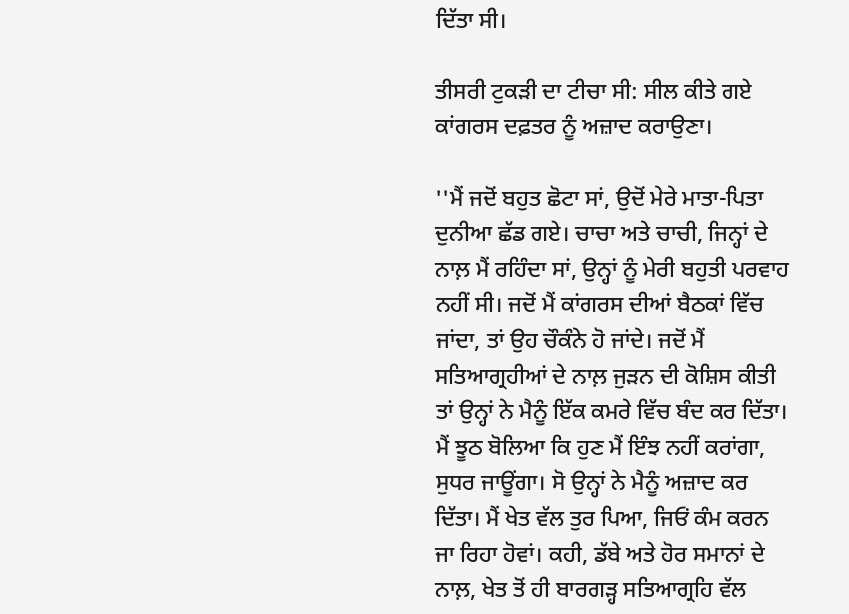ਦਿੱਤਾ ਸੀ।

ਤੀਸਰੀ ਟੁਕੜੀ ਦਾ ਟੀਚਾ ਸੀ: ਸੀਲ ਕੀਤੇ ਗਏ ਕਾਂਗਰਸ ਦਫ਼ਤਰ ਨੂੰ ਅਜ਼ਾਦ ਕਰਾਉਣਾ।

''ਮੈਂ ਜਦੋਂ ਬਹੁਤ ਛੋਟਾ ਸਾਂ, ਉਦੋਂ ਮੇਰੇ ਮਾਤਾ-ਪਿਤਾ ਦੁਨੀਆ ਛੱਡ ਗਏ। ਚਾਚਾ ਅਤੇ ਚਾਚੀ, ਜਿਨ੍ਹਾਂ ਦੇ ਨਾਲ਼ ਮੈਂ ਰਹਿੰਦਾ ਸਾਂ, ਉਨ੍ਹਾਂ ਨੂੰ ਮੇਰੀ ਬਹੁਤੀ ਪਰਵਾਹ ਨਹੀਂ ਸੀ। ਜਦੋਂ ਮੈਂ ਕਾਂਗਰਸ ਦੀਆਂ ਬੈਠਕਾਂ ਵਿੱਚ ਜਾਂਦਾ, ਤਾਂ ਉਹ ਚੌਕੰਨੇ ਹੋ ਜਾਂਦੇ। ਜਦੋਂ ਮੈਂ ਸਤਿਆਗ੍ਰਹੀਆਂ ਦੇ ਨਾਲ਼ ਜੁੜਨ ਦੀ ਕੋਸ਼ਿਸ ਕੀਤੀ ਤਾਂ ਉਨ੍ਹਾਂ ਨੇ ਮੈਨੂੰ ਇੱਕ ਕਮਰੇ ਵਿੱਚ ਬੰਦ ਕਰ ਦਿੱਤਾ। ਮੈਂ ਝੂਠ ਬੋਲਿਆ ਕਿ ਹੁਣ ਮੈਂ ਇੰਝ ਨਹੀਂ ਕਰਾਂਗਾ, ਸੁਧਰ ਜਾਊਂਗਾ। ਸੋ ਉਨ੍ਹਾਂ ਨੇ ਮੈਨੂੰ ਅਜ਼ਾਦ ਕਰ ਦਿੱਤਾ। ਮੈਂ ਖੇਤ ਵੱਲ ਤੁਰ ਪਿਆ, ਜਿਓਂ ਕੰਮ ਕਰਨ ਜਾ ਰਿਹਾ ਹੋਵਾਂ। ਕਹੀ, ਡੱਬੇ ਅਤੇ ਹੋਰ ਸਮਾਨਾਂ ਦੇ ਨਾਲ਼, ਖੇਤ ਤੋਂ ਹੀ ਬਾਰਗੜ੍ਹ ਸਤਿਆਗ੍ਰਹਿ ਵੱਲ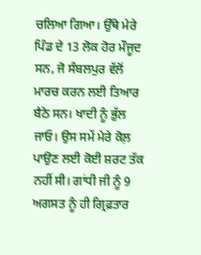ਚਲਿਆ ਗਿਆ। ਉੱਥੇ ਮੇਰੇ ਪਿੰਡ ਦੇ 13 ਲੋਕ ਹੋਰ ਮੌਜੂਦ ਸਨ, ਜੋ ਸੰਬਲਪੁਰ ਵੱਲੋਂ ਮਾਰਚ ਕਰਨ ਲਈ ਤਿਆਰ ਬੈਠੇ ਸਨ। ਖਾਦੀ ਨੂੰ ਭੁੱਲ ਜਾਓ। ਉਸ ਸਮੇਂ ਮੇਰੇ ਕੋਲ਼ ਪਾਉਣ ਲਈ ਕੋਈ ਸ਼ਰਟ ਤੱਕ ਨਹੀਂ ਸੀ। ਗਾਂਧੀ ਜੀ ਨੂੰ 9 ਅਗਸਤ ਨੂੰ ਹੀ ਗ੍ਰਿਫ਼ਤਾਰ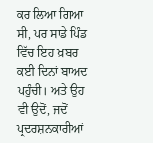ਕਰ ਲਿਆ ਗਿਆ ਸੀ, ਪਰ ਸਾਡੇ ਪਿੰਡ ਵਿੱਚ ਇਹ ਖ਼ਬਰ ਕਈ ਦਿਨਾਂ ਬਾਅਦ ਪਹੁੰਚੀ। ਅਤੇ ਉਹ ਵੀ ਉਦੋਂ, ਜਦੋਂ ਪ੍ਰਦਰਸ਼ਨਕਾਰੀਆਂ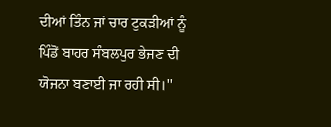ਦੀਆਂ ਤਿੰਨ ਜਾਂ ਚਾਰ ਟੁਕੜੀਆਂ ਨੂੰ ਪਿੰਡੋਂ ਬਾਹਰ ਸੰਬਲਪੁਰ ਭੇਜਣ ਦੀ ਯੋਜਨਾ ਬਣਾਈ ਜਾ ਰਹੀ ਸੀ।''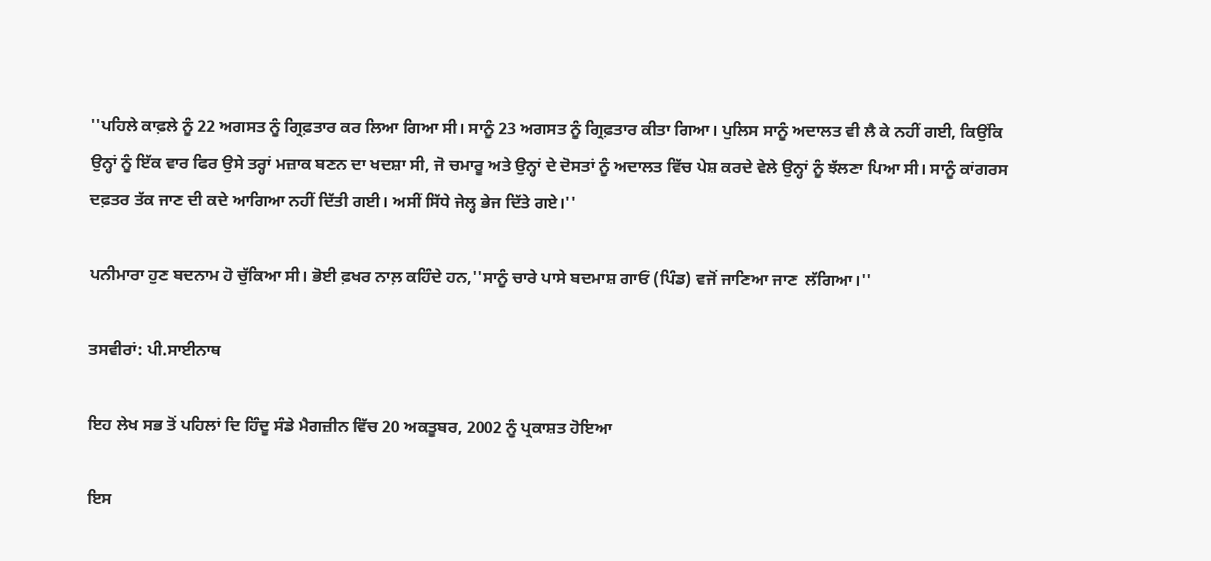''ਪਹਿਲੇ ਕਾਫ਼ਲੇ ਨੂੰ 22 ਅਗਸਤ ਨੂੰ ਗ੍ਰਿਫ਼ਤਾਰ ਕਰ ਲਿਆ ਗਿਆ ਸੀ। ਸਾਨੂੰ 23 ਅਗਸਤ ਨੂੰ ਗ੍ਰਿਫ਼ਤਾਰ ਕੀਤਾ ਗਿਆ। ਪੁਲਿਸ ਸਾਨੂੰ ਅਦਾਲਤ ਵੀ ਲੈ ਕੇ ਨਹੀਂ ਗਈ, ਕਿਉਂਕਿ ਉਨ੍ਹਾਂ ਨੂੰ ਇੱਕ ਵਾਰ ਫਿਰ ਉਸੇ ਤਰ੍ਹਾਂ ਮਜ਼ਾਕ ਬਣਨ ਦਾ ਖਦਸ਼ਾ ਸੀ, ਜੋ ਚਮਾਰੂ ਅਤੇ ਉਨ੍ਹਾਂ ਦੇ ਦੋਸਤਾਂ ਨੂੰ ਅਦਾਲਤ ਵਿੱਚ ਪੇਸ਼ ਕਰਦੇ ਵੇਲੇ ਉਨ੍ਹਾਂ ਨੂੰ ਝੱਲਣਾ ਪਿਆ ਸੀ। ਸਾਨੂੰ ਕਾਂਗਰਸ ਦਫ਼ਤਰ ਤੱਕ ਜਾਣ ਦੀ ਕਦੇ ਆਗਿਆ ਨਹੀਂ ਦਿੱਤੀ ਗਈ। ਅਸੀਂ ਸਿੱਧੇ ਜੇਲ੍ਹ ਭੇਜ ਦਿੱਤੇ ਗਏ।''

ਪਨੀਮਾਰਾ ਹੁਣ ਬਦਨਾਮ ਹੋ ਚੁੱਕਿਆ ਸੀ। ਭੋਈ ਫ਼ਖਰ ਨਾਲ਼ ਕਹਿੰਦੇ ਹਨ,''ਸਾਨੂੰ ਚਾਰੇ ਪਾਸੇ ਬਦਮਾਸ਼ ਗਾਓਂ (ਪਿੰਡ) ਵਜੋਂ ਜਾਣਿਆ ਜਾਣ  ਲੱਗਿਆ।''

ਤਸਵੀਰਾਂ: ਪੀ.ਸਾਈਨਾਥ

ਇਹ ਲੇਖ ਸਭ ਤੋਂ ਪਹਿਲਾਂ ਦਿ ਹਿੰਦੂ ਸੰਡੇ ਮੈਗਜ਼ੀਨ ਵਿੱਚ 20 ਅਕਤੂਬਰ, 2002 ਨੂੰ ਪ੍ਰਕਾਸ਼ਤ ਹੋਇਆ

ਇਸ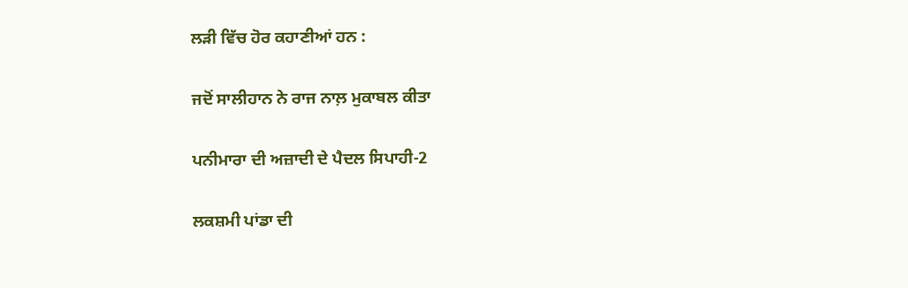ਲੜੀ ਵਿੱਚ ਹੋਰ ਕਹਾਣੀਆਂ ਹਨ :

ਜਦੋਂ ਸਾਲੀਹਾਨ ਨੇ ਰਾਜ ਨਾਲ਼ ਮੁਕਾਬਲ ਕੀਤਾ

ਪਨੀਮਾਰਾ ਦੀ ਅਜ਼ਾਦੀ ਦੇ ਪੈਦਲ ਸਿਪਾਹੀ-2

ਲਕਸ਼ਮੀ ਪਾਂਡਾ ਦੀ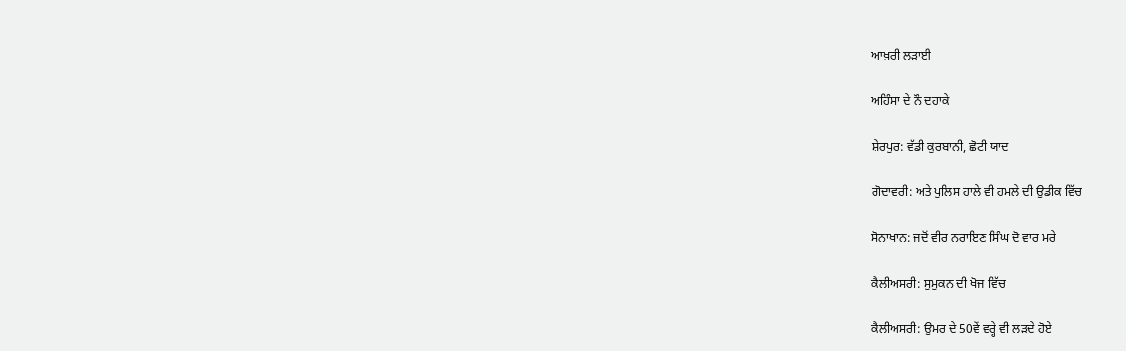ਆਖ਼ਰੀ ਲੜਾਈ

ਅਹਿੰਸਾ ਦੇ ਨੌ ਦਹਾਕੇ

ਸ਼ੇਰਪੁਰ: ਵੱਡੀ ਕੁਰਬਾਨੀ, ਛੋਟੀ ਯਾਦ

ਗੋਦਾਵਰੀ: ਅਤੇ ਪੁਲਿਸ ਹਾਲੇ ਵੀ ਹਮਲੇ ਦੀ ਉਡੀਕ ਵਿੱਚ

ਸੋਨਾਖਾਨ: ਜਦੋਂ ਵੀਰ ਨਰਾਇਣ ਸਿੰਘ ਦੋ ਵਾਰ ਮਰੇ

ਕੈਲੀਅਸਰੀ: ਸੁਮੁਕਨ ਦੀ ਖੋਜ ਵਿੱਚ

ਕੈਲੀਅਸਰੀ: ਉਮਰ ਦੇ 50ਵੇਂ ਵਰ੍ਹੇ ਵੀ ਲੜਦੇ ਹੋਏ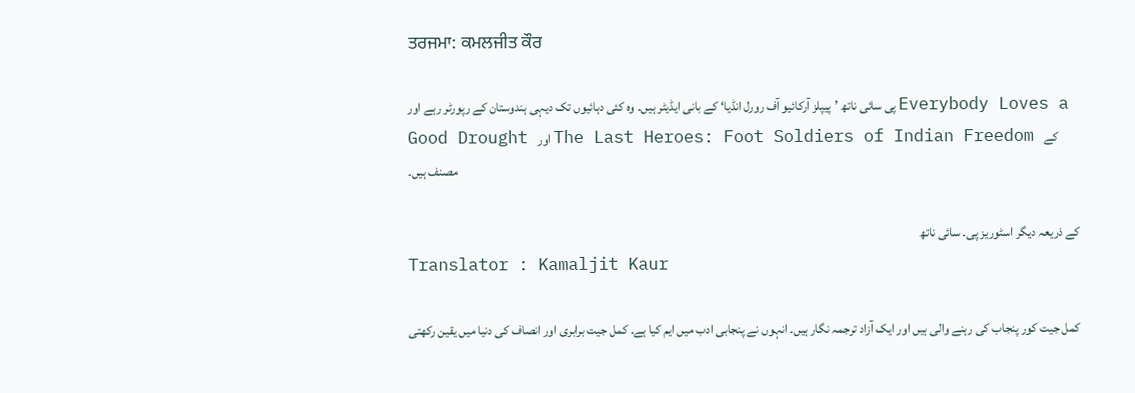ਤਰਜਮਾ: ਕਮਲਜੀਤ ਕੌਰ

پی سائی ناتھ ’پیپلز آرکائیو آف رورل انڈیا‘ کے بانی ایڈیٹر ہیں۔ وہ کئی دہائیوں تک دیہی ہندوستان کے رپورٹر رہے اور Everybody Loves a Good Drought اور The Last Heroes: Foot Soldiers of Indian Freedom کے مصنف ہیں۔

کے ذریعہ دیگر اسٹوریز پی۔ سائی ناتھ
Translator : Kamaljit Kaur

کمل جیت کور پنجاب کی رہنے والی ہیں اور ایک آزاد ترجمہ نگار ہیں۔ انہوں نے پنجابی ادب میں ایم کیا ہے۔ کمل جیت برابری اور انصاف کی دنیا میں یقین رکھتی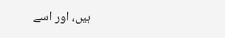ہیں، اور اسے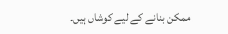ممکن بنانے کے لیے کوشاں ہیں۔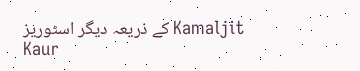کے ذریعہ دیگر اسٹوریز Kamaljit Kaur